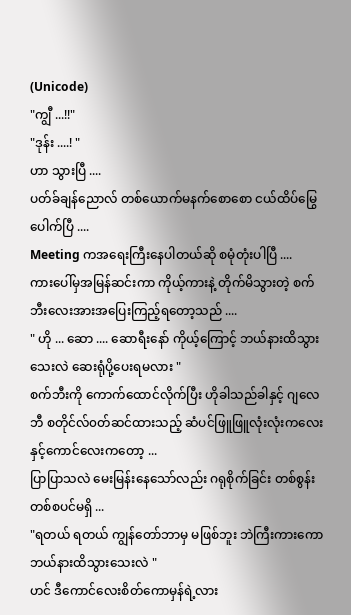(Unicode)
"ကျွီ ...!!"
"ဒုန်း ....! "
ဟာ သွားပြီ ....
ပတ်ခ်ချန်ညောလ် တစ်ယောက်မနက်စောစော ငယ်ထိပ်မြွေပေါက်ပြီ ....
Meeting ကအရေးကြီးနေပါတယ်ဆို စမုံတုံးပါပြီ ....
ကားပေါ်မှအမြန်ဆင်းကာ ကိုယ့်ကားနဲ့ တိုက်မိသွားတဲ့ စက်ဘီးလေးအားအပြေးကြည့်ရတော့သည် ....
" ဟို ... ဆော .... ဆောရီးနော် ကိုယ့်ကြောင့် ဘယ်နားထိသွားသေးလဲ ဆေးရုံပို့ပေးရမလား "
စက်ဘီးကို ကောက်ထောင်လိုက်ပြီး ဟိုခါသည်ခါနှင့် ဂျလေဘီ စတိုင်လ်၀တ်ဆင်ထားသည့် ဆံပင်ဖြူဖြူလုံးလုံးကလေးနှင့်ကောင်လေးကတော့ ...
ပြာပြာသလဲ မေးမြန်းနေသော်လည်း ဂရုစိုက်ခြင်း တစ်စွန်းတစ်စပင်မရှိ ...
"ရတယ် ရတယ် ကျွန်တော်ဘာမှ မဖြစ်ဘူး ဘဲကြီးကားကော ဘယ်နားထိသွားသေးလဲ "
ဟင် ဒီကောင်လေးစိတ်ကောမှန်ရဲ့လား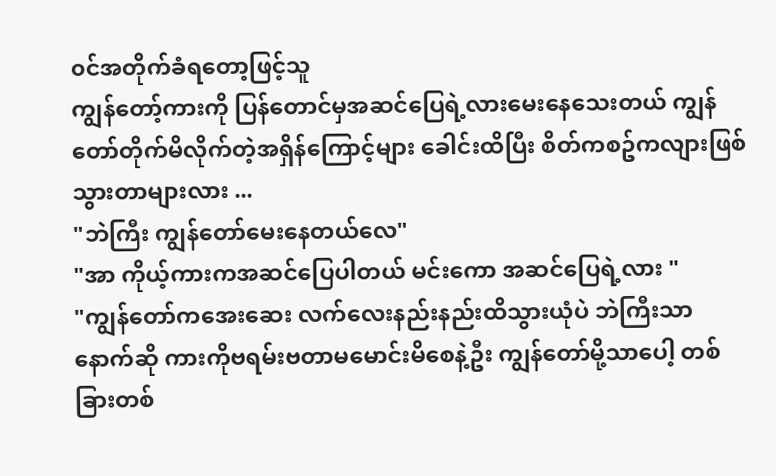၀င်အတိုက်ခံရတော့ဖြင့်သူ
ကျွန်တော့်ကားကို ပြန်တောင်မှအဆင်ပြေရဲ့လားမေးနေသေးတယ် ကျွန်တော်တိုက်မိလိုက်တဲ့အရှိန်ကြောင့်များ ခေါင်းထိပြီး စိတ်ကစဥ်ကလျားဖြစ်သွားတာများလား ...
"ဘဲကြီး ကျွန်တော်မေးနေတယ်လေ"
"အာ ကိုယ့်ကားကအဆင်ပြေပါတယ် မင်းကော အဆင်ပြေရဲ့လား "
"ကျွန်တော်ကအေးဆေး လက်လေးနည်းနည်းထိသွားယုံပဲ ဘဲကြီးသာ နောက်ဆို ကားကိုဗရမ်းဗတာမမောင်းမိစေနဲ့ဦး ကျွန်တော်မို့သာပေါ့ တစ်ခြားတစ်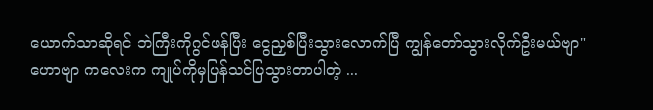ယောက်သာဆိုရင် ဘဲကြီးကိုဂွင်ဖန်ပြီး ငွေညှစ်ပြီးသွားလောက်ပြီ ကျွန်တော်သွားလိုက်ဦးမယ်ဗျာ"
ဟောဗျာ ကလေးက ကျုပ်ကိုမှပြန်သင်ပြသွားတာပါတဲ့ ...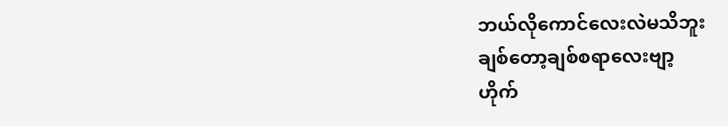ဘယ်လိုကောင်လေးလဲမသိဘူး
ချစ်တော့ချစ်စရာလေးဗျာ့
ဟိုက်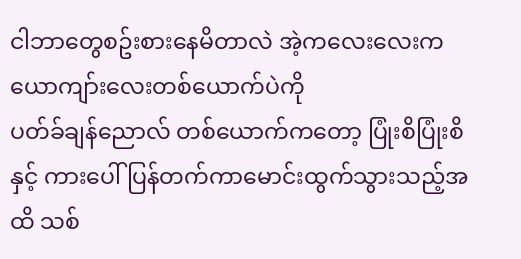ငါဘာတွေစဥ်းစားနေမိတာလဲ အဲ့ကလေးလေးက ယောကျာ်းလေးတစ်ယောက်ပဲကို
ပတ်ခ်ချန်ညောလ် တစ်ယောက်ကတော့ ပြုံးစိပြုံးစိနှင့် ကားပေါ်ပြန်တက်ကာမောင်းထွက်သွားသည့်အထိ သစ်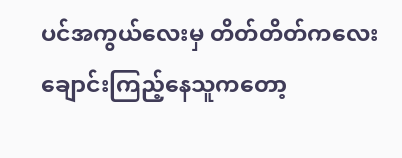ပင်အကွယ်လေးမှ တိတ်တိတ်ကလေးချောင်းကြည့်နေသူကတော့